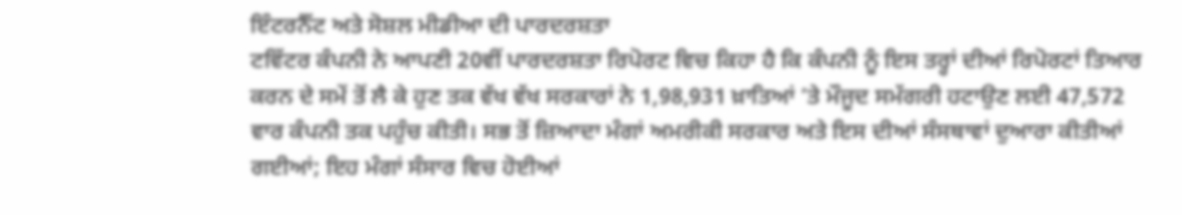ਇੰਟਰਨੈੱਟ ਅਤੇ ਸੋਸ਼ਲ ਮੀਡੀਆ ਦੀ ਪਾਰਦਰਸ਼ਤਾ
ਟਵਿੱਟਰ ਕੰਪਨੀ ਨੇ ਆਪਣੀ 20ਵੀਂ ਪਾਰਦਰਸ਼ਤਾ ਰਿਪੋਰਟ ਵਿਚ ਕਿਹਾ ਹੈ ਕਿ ਕੰਪਨੀ ਨੂੰ ਇਸ ਤਰ੍ਹਾਂ ਦੀਆਂ ਰਿਪੋਰਟਾਂ ਤਿਆਰ ਕਰਨ ਦੇ ਸਮੇਂ ਤੋਂ ਲੈ ਕੇ ਹੁਣ ਤਕ ਵੱਖ ਵੱਖ ਸਰਕਾਰਾਂ ਨੇ 1,98,931 ਖ਼ਾਤਿਆਂ ’ਤੇ ਮੌਜੂਦ ਸਮੱਗਰੀ ਹਟਾਉਣ ਲਈ 47,572 ਵਾਰ ਕੰਪਨੀ ਤਕ ਪਹੁੰਚ ਕੀਤੀ। ਸਭ ਤੋਂ ਜ਼ਿਆਦਾ ਮੰਗਾਂ ਅਮਰੀਕੀ ਸਰਕਾਰ ਅਤੇ ਇਸ ਦੀਆਂ ਸੰਸਥਾਵਾਂ ਦੁਆਰਾ ਕੀਤੀਆਂ ਗਈਆਂ; ਇਹ ਮੰਗਾਂ ਸੰਸਾਰ ਵਿਚ ਹੋਈਆਂ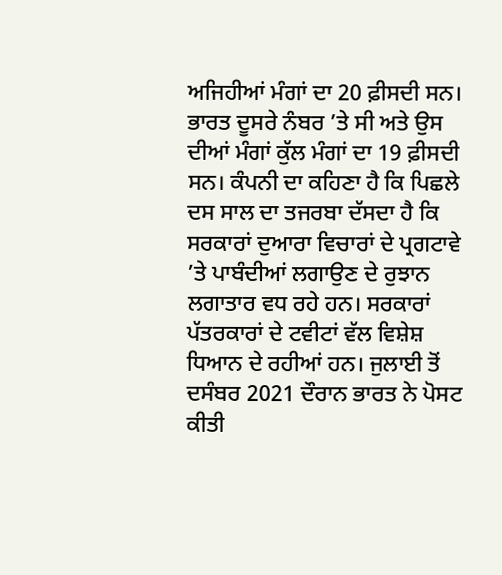ਅਜਿਹੀਆਂ ਮੰਗਾਂ ਦਾ 20 ਫ਼ੀਸਦੀ ਸਨ। ਭਾਰਤ ਦੂਸਰੇ ਨੰਬਰ ’ਤੇ ਸੀ ਅਤੇ ਉਸ ਦੀਆਂ ਮੰਗਾਂ ਕੁੱਲ ਮੰਗਾਂ ਦਾ 19 ਫ਼ੀਸਦੀ ਸਨ। ਕੰਪਨੀ ਦਾ ਕਹਿਣਾ ਹੈ ਕਿ ਪਿਛਲੇ ਦਸ ਸਾਲ ਦਾ ਤਜਰਬਾ ਦੱਸਦਾ ਹੈ ਕਿ ਸਰਕਾਰਾਂ ਦੁਆਰਾ ਵਿਚਾਰਾਂ ਦੇ ਪ੍ਰਗਟਾਵੇ ’ਤੇ ਪਾਬੰਦੀਆਂ ਲਗਾਉਣ ਦੇ ਰੁਝਾਨ ਲਗਾਤਾਰ ਵਧ ਰਹੇ ਹਨ। ਸਰਕਾਰਾਂ ਪੱਤਰਕਾਰਾਂ ਦੇ ਟਵੀਟਾਂ ਵੱਲ ਵਿਸ਼ੇਸ਼ ਧਿਆਨ ਦੇ ਰਹੀਆਂ ਹਨ। ਜੁਲਾਈ ਤੋਂ ਦਸੰਬਰ 2021 ਦੌਰਾਨ ਭਾਰਤ ਨੇ ਪੋਸਟ ਕੀਤੀ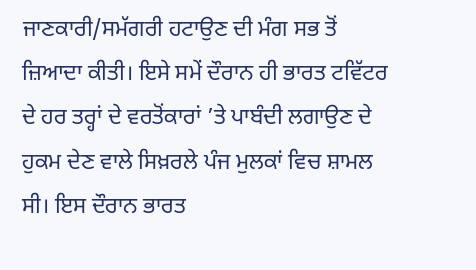ਜਾਣਕਾਰੀ/ਸਮੱਗਰੀ ਹਟਾਉਣ ਦੀ ਮੰਗ ਸਭ ਤੋਂ ਜ਼ਿਆਦਾ ਕੀਤੀ। ਇਸੇ ਸਮੇਂ ਦੌਰਾਨ ਹੀ ਭਾਰਤ ਟਵਿੱਟਰ ਦੇ ਹਰ ਤਰ੍ਹਾਂ ਦੇ ਵਰਤੋਂਕਾਰਾਂ ’ਤੇ ਪਾਬੰਦੀ ਲਗਾਉਣ ਦੇ ਹੁਕਮ ਦੇਣ ਵਾਲੇ ਸਿਖ਼ਰਲੇ ਪੰਜ ਮੁਲਕਾਂ ਵਿਚ ਸ਼ਾਮਲ ਸੀ। ਇਸ ਦੌਰਾਨ ਭਾਰਤ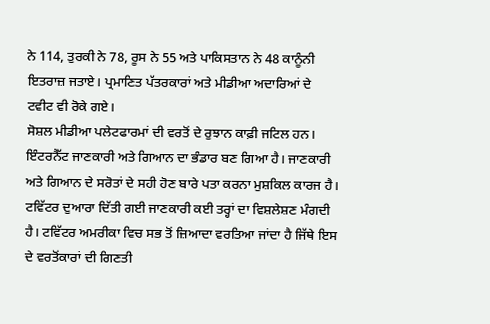ਨੇ 114, ਤੁਰਕੀ ਨੇ 78, ਰੂਸ ਨੇ 55 ਅਤੇ ਪਾਕਿਸਤਾਨ ਨੇ 48 ਕਾਨੂੰਨੀ ਇਤਰਾਜ਼ ਜਤਾਏ। ਪ੍ਰਮਾਣਿਤ ਪੱਤਰਕਾਰਾਂ ਅਤੇ ਮੀਡੀਆ ਅਦਾਰਿਆਂ ਦੇ ਟਵੀਟ ਵੀ ਰੋਕੇ ਗਏ।
ਸੋਸ਼ਲ ਮੀਡੀਆ ਪਲੇਟਫਾਰਮਾਂ ਦੀ ਵਰਤੋਂ ਦੇ ਰੁਝਾਨ ਕਾਫ਼ੀ ਜਟਿਲ ਹਨ। ਇੰਟਰਨੈੱਟ ਜਾਣਕਾਰੀ ਅਤੇ ਗਿਆਨ ਦਾ ਭੰਡਾਰ ਬਣ ਗਿਆ ਹੈ। ਜਾਣਕਾਰੀ ਅਤੇ ਗਿਆਨ ਦੇ ਸਰੋਤਾਂ ਦੇ ਸਹੀ ਹੋਣ ਬਾਰੇ ਪਤਾ ਕਰਨਾ ਮੁਸ਼ਕਿਲ ਕਾਰਜ ਹੈ। ਟਵਿੱਟਰ ਦੁਆਰਾ ਦਿੱਤੀ ਗਈ ਜਾਣਕਾਰੀ ਕਈ ਤਰ੍ਹਾਂ ਦਾ ਵਿਸ਼ਲੇਸ਼ਣ ਮੰਗਦੀ ਹੈ। ਟਵਿੱਟਰ ਅਮਰੀਕਾ ਵਿਚ ਸਭ ਤੋਂ ਜ਼ਿਆਦਾ ਵਰਤਿਆ ਜਾਂਦਾ ਹੈ ਜਿੱਥੇ ਇਸ ਦੇ ਵਰਤੋਂਕਾਰਾਂ ਦੀ ਗਿਣਤੀ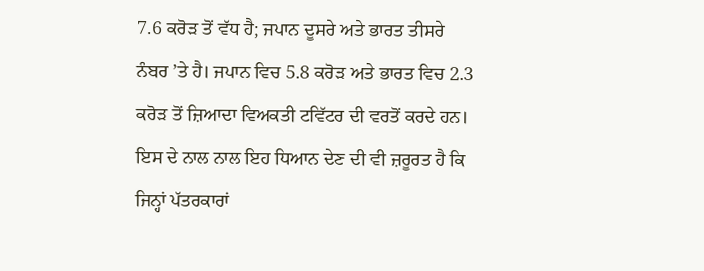7.6 ਕਰੋੜ ਤੋਂ ਵੱਧ ਹੈ; ਜਪਾਨ ਦੂਸਰੇ ਅਤੇ ਭਾਰਤ ਤੀਸਰੇ ਨੰਬਰ ’ਤੇ ਹੈ। ਜਪਾਨ ਵਿਚ 5.8 ਕਰੋੜ ਅਤੇ ਭਾਰਤ ਵਿਚ 2.3 ਕਰੋੜ ਤੋਂ ਜ਼ਿਆਦਾ ਵਿਅਕਤੀ ਟਵਿੱਟਰ ਦੀ ਵਰਤੋਂ ਕਰਦੇ ਹਨ। ਇਸ ਦੇ ਨਾਲ ਨਾਲ ਇਹ ਧਿਆਨ ਦੇਣ ਦੀ ਵੀ ਜ਼ਰੂਰਤ ਹੈ ਕਿ ਜਿਨ੍ਹਾਂ ਪੱਤਰਕਾਰਾਂ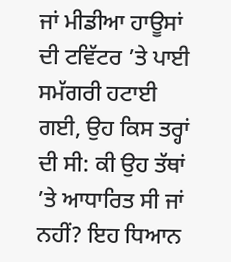ਜਾਂ ਮੀਡੀਆ ਹਾਊਸਾਂ ਦੀ ਟਵਿੱਟਰ ’ਤੇ ਪਾਈ ਸਮੱਗਰੀ ਹਟਾਈ ਗਈ, ਉਹ ਕਿਸ ਤਰ੍ਹਾਂ ਦੀ ਸੀ: ਕੀ ਉਹ ਤੱਥਾਂ ’ਤੇ ਆਧਾਰਿਤ ਸੀ ਜਾਂ ਨਹੀਂ? ਇਹ ਧਿਆਨ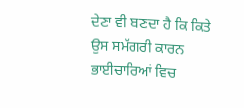ਦੇਣਾ ਵੀ ਬਣਦਾ ਹੈ ਕਿ ਕਿਤੇ ਉਸ ਸਮੱਗਰੀ ਕਾਰਨ ਭਾਈਚਾਰਿਆਂ ਵਿਚ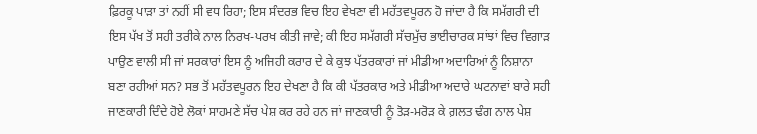ਫ਼ਿਰਕੂ ਪਾੜਾ ਤਾਂ ਨਹੀਂ ਸੀ ਵਧ ਰਿਹਾ; ਇਸ ਸੰਦਰਭ ਵਿਚ ਇਹ ਵੇਖਣਾ ਵੀ ਮਹੱਤਵਪੂਰਨ ਹੋ ਜਾਂਦਾ ਹੈ ਕਿ ਸਮੱਗਰੀ ਦੀ ਇਸ ਪੱਖ ਤੋਂ ਸਹੀ ਤਰੀਕੇ ਨਾਲ ਨਿਰਖ-ਪਰਖ ਕੀਤੀ ਜਾਵੇ; ਕੀ ਇਹ ਸਮੱਗਰੀ ਸੱਚਮੁੱਚ ਭਾਈਚਾਰਕ ਸਾਂਝਾਂ ਵਿਚ ਵਿਗਾੜ ਪਾਉਣ ਵਾਲੀ ਸੀ ਜਾਂ ਸਰਕਾਰਾਂ ਇਸ ਨੂੰ ਅਜਿਹੀ ਕਰਾਰ ਦੇ ਕੇ ਕੁਝ ਪੱਤਰਕਾਰਾਂ ਜਾਂ ਮੀਡੀਆ ਅਦਾਰਿਆਂ ਨੂੰ ਨਿਸ਼ਾਨਾ ਬਣਾ ਰਹੀਆਂ ਸਨ? ਸਭ ਤੋਂ ਮਹੱਤਵਪੂਰਨ ਇਹ ਦੇਖਣਾ ਹੈ ਕਿ ਕੀ ਪੱਤਰਕਾਰ ਅਤੇ ਮੀਡੀਆ ਅਦਾਰੇ ਘਟਨਾਵਾਂ ਬਾਰੇ ਸਹੀ ਜਾਣਕਾਰੀ ਦਿੰਦੇ ਹੋਏ ਲੋਕਾਂ ਸਾਹਮਣੇ ਸੱਚ ਪੇਸ਼ ਕਰ ਰਹੇ ਹਨ ਜਾਂ ਜਾਣਕਾਰੀ ਨੂੰ ਤੋੜ-ਮਰੋੜ ਕੇ ਗ਼ਲਤ ਢੰਗ ਨਾਲ ਪੇਸ਼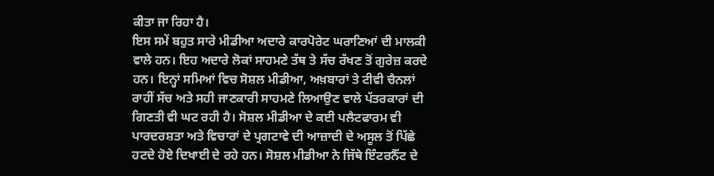ਕੀਤਾ ਜਾ ਰਿਹਾ ਹੈ।
ਇਸ ਸਮੇਂ ਬਹੁਤ ਸਾਰੇ ਮੀਡੀਆ ਅਦਾਰੇ ਕਾਰਪੋਰੇਟ ਘਰਾਣਿਆਂ ਦੀ ਮਾਲਕੀ ਵਾਲੇ ਹਨ। ਇਹ ਅਦਾਰੇ ਲੋਕਾਂ ਸਾਹਮਣੇ ਤੱਥ ਤੇ ਸੱਚ ਰੱਖਣ ਤੋਂ ਗੁਰੇਜ਼ ਕਰਦੇ ਹਨ। ਇਨ੍ਹਾਂ ਸਮਿਆਂ ਵਿਚ ਸੋਸ਼ਲ ਮੀਡੀਆ, ਅਖ਼ਬਾਰਾਂ ਤੇ ਟੀਵੀ ਚੈਨਲਾਂ ਰਾਹੀਂ ਸੱਚ ਅਤੇ ਸਹੀ ਜਾਣਕਾਰੀ ਸਾਹਮਣੇ ਲਿਆਉਣ ਵਾਲੇ ਪੱਤਰਕਾਰਾਂ ਦੀ ਗਿਣਤੀ ਵੀ ਘਟ ਰਹੀ ਹੈ। ਸੋਸ਼ਲ ਮੀਡੀਆ ਦੇ ਕਈ ਪਲੈਟਫਾਰਮ ਵੀ ਪਾਰਦਰਸ਼ਤਾ ਅਤੇ ਵਿਚਾਰਾਂ ਦੇ ਪ੍ਰਗਟਾਵੇ ਦੀ ਆਜ਼ਾਦੀ ਦੇ ਅਸੂਲ ਤੋਂ ਪਿੱਛੇ ਹਟਦੇ ਹੋਏ ਦਿਖਾਈ ਦੇ ਰਹੇ ਹਨ। ਸੋਸ਼ਲ ਮੀਡੀਆ ਨੇ ਜਿੱਥੇ ਇੰਟਰਨੈੱਟ ਦੇ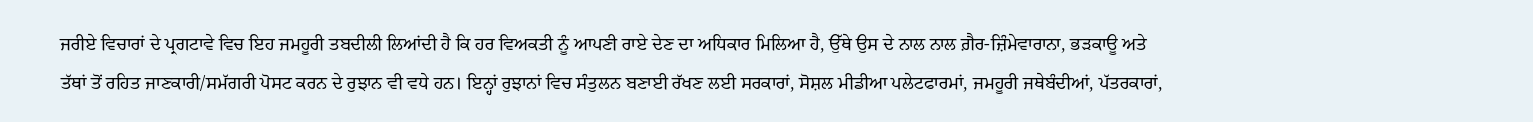ਜਰੀਏ ਵਿਚਾਰਾਂ ਦੇ ਪ੍ਰਗਟਾਵੇ ਵਿਚ ਇਹ ਜਮਹੂਰੀ ਤਬਦੀਲੀ ਲਿਆਂਦੀ ਹੈ ਕਿ ਹਰ ਵਿਅਕਤੀ ਨੂੰ ਆਪਣੀ ਰਾਏ ਦੇਣ ਦਾ ਅਧਿਕਾਰ ਮਿਲਿਆ ਹੈ, ਉੱਥੇ ਉਸ ਦੇ ਨਾਲ ਨਾਲ ਗ਼ੈਰ-ਜ਼ਿੰਮੇਵਾਰਾਨਾ, ਭੜਕਾਊ ਅਤੇ ਤੱਥਾਂ ਤੋਂ ਰਹਿਤ ਜਾਣਕਾਰੀ/ਸਮੱਗਰੀ ਪੋਸਟ ਕਰਨ ਦੇ ਰੁਝਾਨ ਵੀ ਵਧੇ ਹਨ। ਇਨ੍ਹਾਂ ਰੁਝਾਨਾਂ ਵਿਚ ਸੰਤੁਲਨ ਬਣਾਈ ਰੱਖਣ ਲਈ ਸਰਕਾਰਾਂ, ਸੋਸ਼ਲ ਮੀਡੀਆ ਪਲੇਟਫਾਰਮਾਂ, ਜਮਹੂਰੀ ਜਥੇਬੰਦੀਆਂ, ਪੱਤਰਕਾਰਾਂ,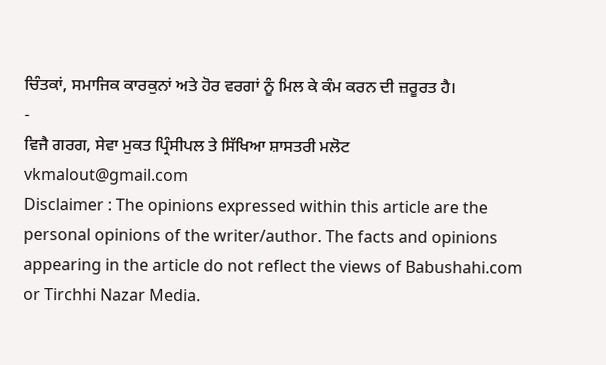ਚਿੰਤਕਾਂ, ਸਮਾਜਿਕ ਕਾਰਕੁਨਾਂ ਅਤੇ ਹੋਰ ਵਰਗਾਂ ਨੂੰ ਮਿਲ ਕੇ ਕੰਮ ਕਰਨ ਦੀ ਜ਼ਰੂਰਤ ਹੈ।
-
ਵਿਜੈ ਗਰਗ, ਸੇਵਾ ਮੁਕਤ ਪ੍ਰਿੰਸੀਪਲ ਤੇ ਸਿੱਖਿਆ ਸ਼ਾਸਤਰੀ ਮਲੋਟ
vkmalout@gmail.com
Disclaimer : The opinions expressed within this article are the personal opinions of the writer/author. The facts and opinions appearing in the article do not reflect the views of Babushahi.com or Tirchhi Nazar Media.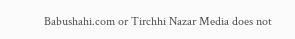Babushahi.com or Tirchhi Nazar Media does not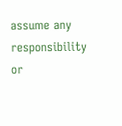assume any responsibility or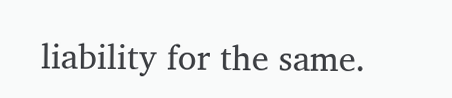liability for the same.